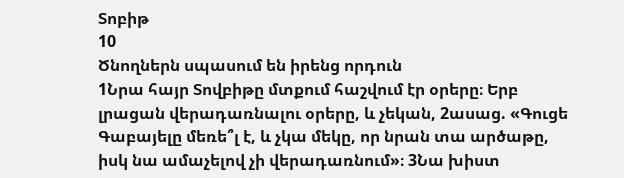Տոբիթ
10
Ծնողներն սպասում են իրենց որդուն
1Նրա հայր Տովբիթը մտքում հաշվում էր օրերը։ Երբ լրացան վերադառնալու օրերը, և չեկան, 2ասաց. «Գուցե Գաբայելը մեռե՞լ է, և չկա մեկը, որ նրան տա արծաթը, իսկ նա ամաչելով չի վերադառնում»։ 3Նա խիստ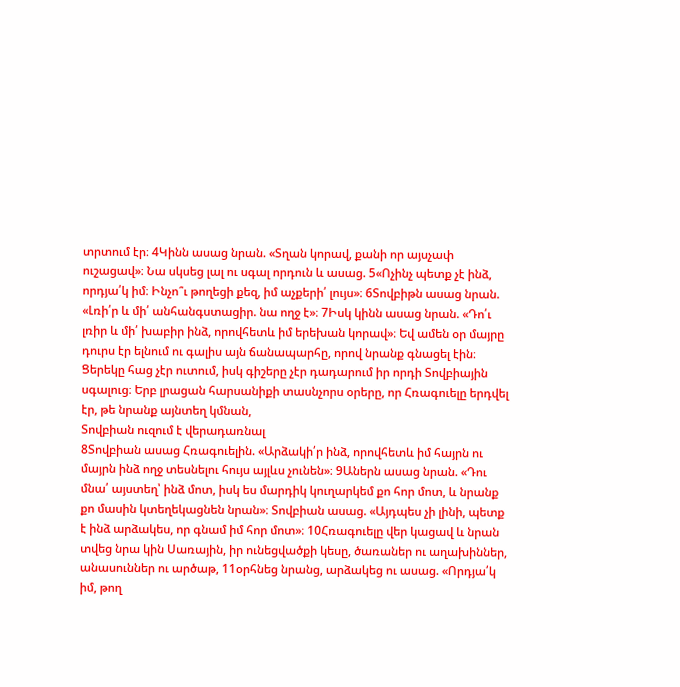տրտում էր։ 4Կինն ասաց նրան. «Տղան կորավ, քանի որ այսչափ ուշացավ»։ Նա սկսեց լալ ու սգալ որդուն և ասաց. 5«Ոչինչ պետք չէ ինձ, որդյա՛կ իմ։ Ինչո՞ւ թողեցի քեզ, իմ աչքերի՛ լույս»։ 6Տովբիթն ասաց նրան. «Լռի՛ր և մի՛ անհանգստացիր. նա ողջ է»։ 7Իսկ կինն ասաց նրան. «Դո՛ւ լռիր և մի՛ խաբիր ինձ, որովհետև իմ երեխան կորավ»։ Եվ ամեն օր մայրը դուրս էր ելնում ու գալիս այն ճանապարհը, որով նրանք գնացել էին։ Ցերեկը հաց չէր ուտում, իսկ գիշերը չէր դադարում իր որդի Տովբիային սգալուց։ Երբ լրացան հարսանիքի տասնչորս օրերը, որ Հռագուելը երդվել էր, թե նրանք այնտեղ կմնան,
Տովբիան ուզում է վերադառնալ
8Տովբիան ասաց Հռագուելին. «Արձակի՛ր ինձ, որովհետև իմ հայրն ու մայրն ինձ ողջ տեսնելու հույս այլևս չունեն»։ 9Աներն ասաց նրան. «Դու մնա՛ այստեղ՝ ինձ մոտ, իսկ ես մարդիկ կուղարկեմ քո հոր մոտ, և նրանք քո մասին կտեղեկացնեն նրան»։ Տովբիան ասաց. «Այդպես չի լինի, պետք է ինձ արձակես, որ գնամ իմ հոր մոտ»։ 10Հռագուելը վեր կացավ և նրան տվեց նրա կին Սառային, իր ունեցվածքի կեսը, ծառաներ ու աղախիններ, անասուններ ու արծաթ, 11օրհնեց նրանց, արձակեց ու ասաց. «Որդյա՛կ իմ, թող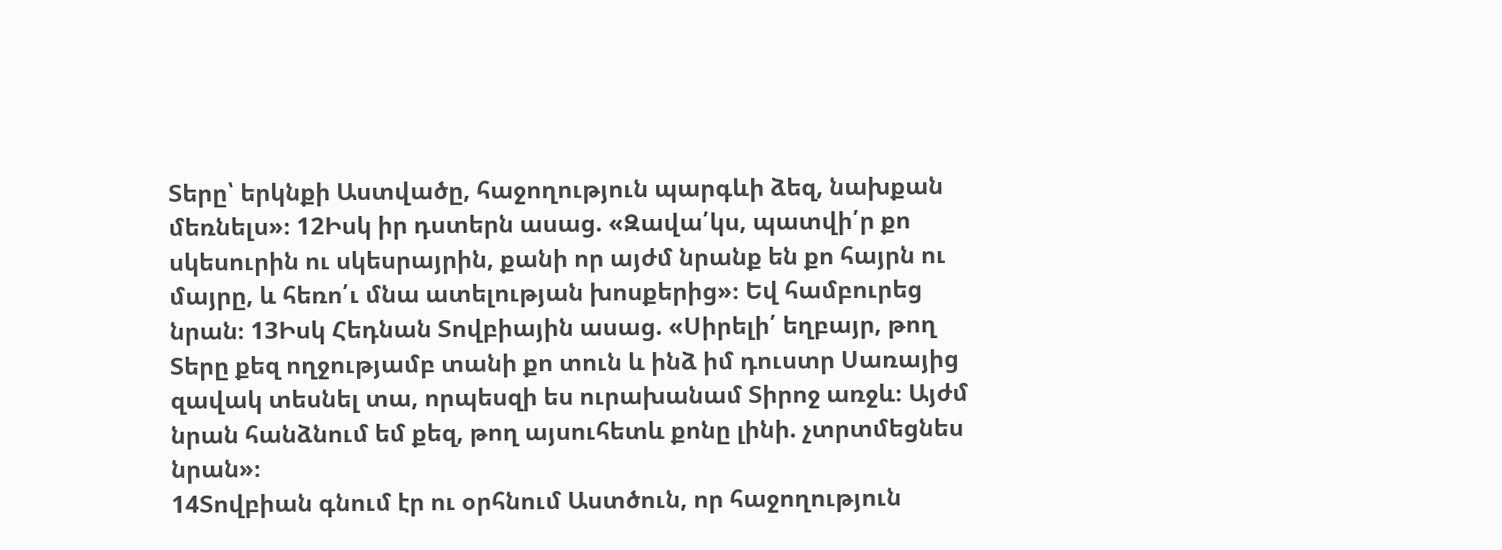Տերը՝ երկնքի Աստվածը, հաջողություն պարգևի ձեզ, նախքան մեռնելս»։ 12Իսկ իր դստերն ասաց. «Զավա՛կս, պատվի՛ր քո սկեսուրին ու սկեսրայրին, քանի որ այժմ նրանք են քո հայրն ու մայրը, և հեռո՛ւ մնա ատելության խոսքերից»։ Եվ համբուրեց նրան։ 13Իսկ Հեդնան Տովբիային ասաց. «Սիրելի՛ եղբայր, թող Տերը քեզ ողջությամբ տանի քո տուն և ինձ իմ դուստր Սառայից զավակ տեսնել տա, որպեսզի ես ուրախանամ Տիրոջ առջև։ Այժմ նրան հանձնում եմ քեզ, թող այսուհետև քոնը լինի. չտրտմեցնես նրան»։
14Տովբիան գնում էր ու օրհնում Աստծուն, որ հաջողություն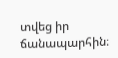տվեց իր ճանապարհին։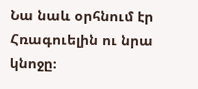Նա նաև օրհնում էր Հռագուելին ու նրա կնոջը։